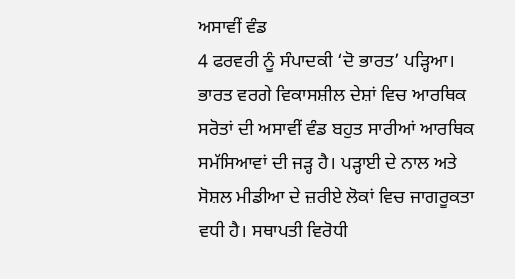ਅਸਾਵੀਂ ਵੰਡ
4 ਫਰਵਰੀ ਨੂੰ ਸੰਪਾਦਕੀ ‘ਦੋ ਭਾਰਤ’ ਪੜ੍ਹਿਆ। ਭਾਰਤ ਵਰਗੇ ਵਿਕਾਸਸ਼ੀਲ ਦੇਸ਼ਾਂ ਵਿਚ ਆਰਥਿਕ ਸਰੋਤਾਂ ਦੀ ਅਸਾਵੀਂ ਵੰਡ ਬਹੁਤ ਸਾਰੀਆਂ ਆਰਥਿਕ ਸਮੱਸਿਆਵਾਂ ਦੀ ਜੜ੍ਹ ਹੈ। ਪੜ੍ਹਾਈ ਦੇ ਨਾਲ ਅਤੇ ਸੋਸ਼ਲ ਮੀਡੀਆ ਦੇ ਜ਼ਰੀਏ ਲੋਕਾਂ ਵਿਚ ਜਾਗਰੂਕਤਾ ਵਧੀ ਹੈ। ਸਥਾਪਤੀ ਵਿਰੋਧੀ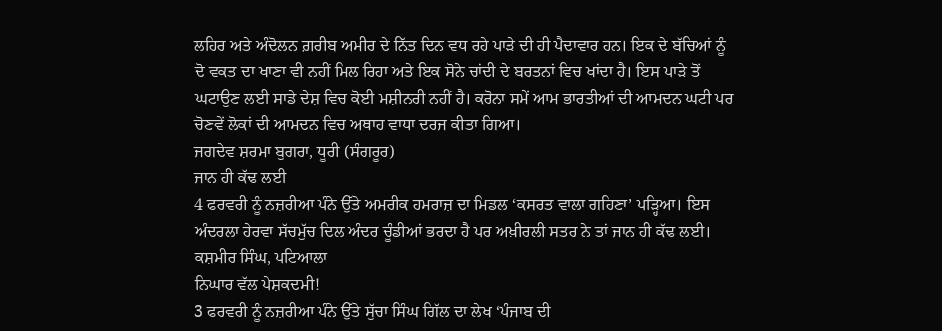ਲਹਿਰ ਅਤੇ ਅੰਦੋਲਨ ਗ਼ਰੀਬ ਅਮੀਰ ਦੇ ਨਿੱਤ ਦਿਨ ਵਧ ਰਹੇ ਪਾੜੇ ਦੀ ਹੀ ਪੈਦਾਵਾਰ ਹਨ। ਇਕ ਦੇ ਬੱਚਿਆਂ ਨੂੰ ਦੋ ਵਕਤ ਦਾ ਖਾਣਾ ਵੀ ਨਹੀਂ ਮਿਲ ਰਿਹਾ ਅਤੇ ਇਕ ਸੋਨੇ ਚਾਂਦੀ ਦੇ ਬਰਤਨਾਂ ਵਿਚ ਖਾਂਦਾ ਹੈ। ਇਸ ਪਾੜੇ ਤੋਂ ਘਟਾਉਣ ਲਈ ਸਾਡੇ ਦੇਸ਼ ਵਿਚ ਕੋਈ ਮਸ਼ੀਨਰੀ ਨਹੀਂ ਹੈ। ਕਰੋਨਾ ਸਮੇਂ ਆਮ ਭਾਰਤੀਆਂ ਦੀ ਆਮਦਨ ਘਟੀ ਪਰ ਚੋਣਵੇਂ ਲੋਕਾਂ ਦੀ ਆਮਦਨ ਵਿਚ ਅਥਾਹ ਵਾਧਾ ਦਰਜ ਕੀਤਾ ਗਿਆ।
ਜਗਦੇਵ ਸ਼ਰਮਾ ਬੁਗਰਾ, ਧੂਰੀ (ਸੰਗਰੂਰ)
ਜਾਨ ਹੀ ਕੱਢ ਲਈ
4 ਫਰਵਰੀ ਨੂੰ ਨਜ਼ਰੀਆ ਪੰਨੇ ਉੱਤੇ ਅਮਰੀਕ ਹਮਰਾਜ਼ ਦਾ ਮਿਡਲ ‘ਕਸਰਤ ਵਾਲਾ ਗਹਿਣਾ’ ਪੜ੍ਹਿਆ। ਇਸ ਅੰਦਰਲਾ ਹੇਰਵਾ ਸੱਚਮੁੱਚ ਦਿਲ ਅੰਦਰ ਚੂੰਡੀਆਂ ਭਰਦਾ ਹੈ ਪਰ ਅਖ਼ੀਰਲੀ ਸਤਰ ਨੇ ਤਾਂ ਜਾਨ ਹੀ ਕੱਢ ਲਈ।
ਕਸ਼ਮੀਰ ਸਿੰਘ, ਪਟਿਆਲਾ
ਨਿਘਾਰ ਵੱਲ ਪੇਸ਼ਕਦਮੀ!
3 ਫਰਵਰੀ ਨੂੰ ਨਜ਼ਰੀਆ ਪੰਨੇ ਉੱਤੇ ਸੁੱਚਾ ਸਿੰਘ ਗਿੱਲ ਦਾ ਲੇਖ ‘ਪੰਜਾਬ ਦੀ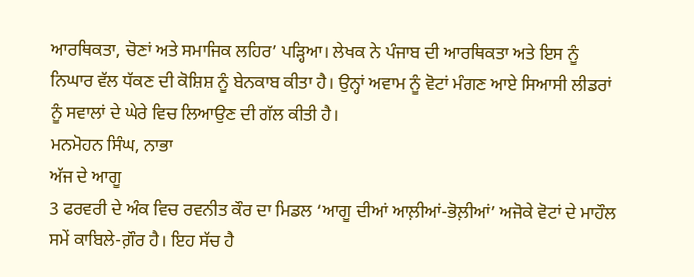ਆਰਥਿਕਤਾ, ਚੋਣਾਂ ਅਤੇ ਸਮਾਜਿਕ ਲਹਿਰ’ ਪੜ੍ਹਿਆ। ਲੇਖਕ ਨੇ ਪੰਜਾਬ ਦੀ ਆਰਥਿਕਤਾ ਅਤੇ ਇਸ ਨੂੰ ਨਿਘਾਰ ਵੱਲ ਧੱਕਣ ਦੀ ਕੋਸ਼ਿਸ਼ ਨੂੰ ਬੇਨਕਾਬ ਕੀਤਾ ਹੈ। ਉਨ੍ਹਾਂ ਅਵਾਮ ਨੂੰ ਵੋਟਾਂ ਮੰਗਣ ਆਏ ਸਿਆਸੀ ਲੀਡਰਾਂ ਨੂੰ ਸਵਾਲਾਂ ਦੇ ਘੇਰੇ ਵਿਚ ਲਿਆਉਣ ਦੀ ਗੱਲ ਕੀਤੀ ਹੈ।
ਮਨਮੋਹਨ ਸਿੰਘ, ਨਾਭਾ
ਅੱਜ ਦੇ ਆਗੂ
3 ਫਰਵਰੀ ਦੇ ਅੰਕ ਵਿਚ ਰਵਨੀਤ ਕੌਰ ਦਾ ਮਿਡਲ ‘ਆਗੂ ਦੀਆਂ ਆਲ਼ੀਆਂ-ਭੋਲ਼ੀਆਂ’ ਅਜੋਕੇ ਵੋਟਾਂ ਦੇ ਮਾਹੌਲ ਸਮੇਂ ਕਾਬਿਲੇ-ਗ਼ੌਰ ਹੈ। ਇਹ ਸੱਚ ਹੈ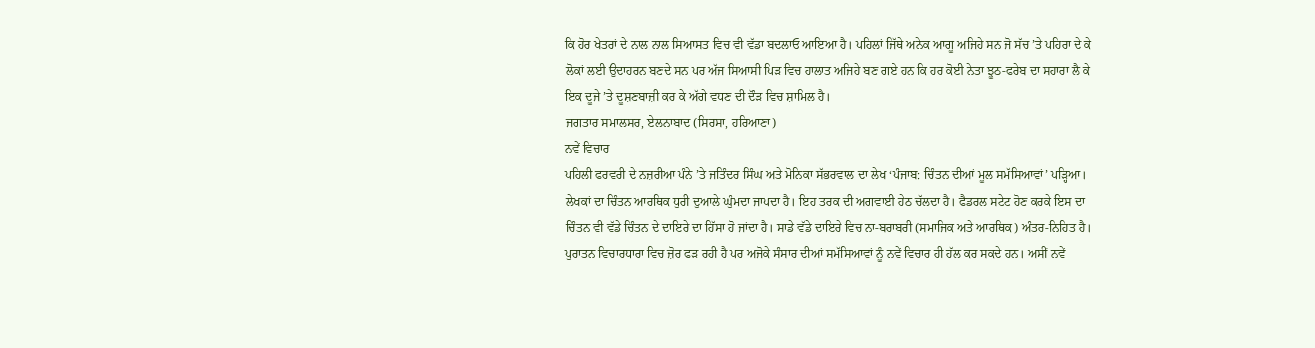ਕਿ ਹੋਰ ਖੇਤਰਾਂ ਦੇ ਨਾਲ ਨਾਲ ਸਿਆਸਤ ਵਿਚ ਵੀ ਵੱਡਾ ਬਦਲਾਓ ਆਇਆ ਹੈ। ਪਹਿਲਾਂ ਜਿੱਥੇ ਅਨੇਕ ਆਗੂ ਅਜਿਹੇ ਸਨ ਜੋ ਸੱਚ ’ਤੇ ਪਹਿਰਾ ਦੇ ਕੇ ਲੋਕਾਂ ਲਈ ਉਦਾਹਰਨ ਬਣਦੇ ਸਨ ਪਰ ਅੱਜ ਸਿਆਸੀ ਪਿੜ ਵਿਚ ਹਾਲਾਤ ਅਜਿਹੇ ਬਣ ਗਏ ਹਨ ਕਿ ਹਰ ਕੋਈ ਨੇਤਾ ਝੂਠ-ਫਰੇਬ ਦਾ ਸਹਾਰਾ ਲੈ ਕੇ ਇਕ ਦੂਜੇ ’ਤੇ ਦੂਸ਼ਣਬਾਜ਼ੀ ਕਰ ਕੇ ਅੱਗੇ ਵਧਣ ਦੀ ਦੌੜ ਵਿਚ ਸ਼ਾਮਿਲ ਹੈ।
ਜਗਤਾਰ ਸਮਾਲਸਰ, ਏਲਨਾਬਾਦ (ਸਿਰਸਾ, ਹਰਿਆਣਾ)
ਨਵੇਂ ਵਿਚਾਰ
ਪਹਿਲੀ ਫਰਵਰੀ ਦੇ ਨਜ਼ਰੀਆ ਪੰਨੇ ’ਤੇ ਜਤਿੰਦਰ ਸਿੰਘ ਅਤੇ ਮੋਨਿਕਾ ਸੱਭਰਵਾਲ ਦਾ ਲੇਖ ‘ਪੰਜਾਬ: ਚਿੰਤਨ ਦੀਆਂ ਮੂਲ ਸਮੱਸਿਆਵਾਂ’ ਪੜ੍ਹਿਆ। ਲੇਖਕਾਂ ਦਾ ਚਿੰਤਨ ਆਰਥਿਕ ਧੁਰੀ ਦੁਆਲੇ ਘੁੰਮਦਾ ਜਾਪਦਾ ਹੈ। ਇਹ ਤਰਕ ਦੀ ਅਗਵਾਈ ਹੇਠ ਚੱਲਦਾ ਹੈ। ਫੈਡਰਲ ਸਟੇਟ ਹੋਣ ਕਰਕੇ ਇਸ ਦਾ ਚਿੰਤਨ ਵੀ ਵੱਡੇ ਚਿੰਤਨ ਦੇ ਦਾਇਰੇ ਦਾ ਹਿੱਸਾ ਹੋ ਜਾਂਦਾ ਹੈ। ਸਾਡੇ ਵੱਡੇ ਦਾਇਰੇ ਵਿਚ ਨਾ-ਬਰਾਬਰੀ (ਸਮਾਜਿਕ ਅਤੇ ਆਰਥਿਕ) ਅੰਤਰ-ਨਿਹਿਤ ਹੈ। ਪੁਰਾਤਨ ਵਿਚਾਰਧਾਰਾ ਵਿਚ ਜ਼ੋਰ ਫੜ ਰਹੀ ਹੈ ਪਰ ਅਜੋਕੇ ਸੰਸਾਰ ਦੀਆਂ ਸਮੱਸਿਆਵਾਂ ਨੂੰ ਨਵੇਂ ਵਿਚਾਰ ਹੀ ਹੱਲ ਕਰ ਸਕਦੇ ਹਨ। ਅਸੀਂ ਨਵੇਂ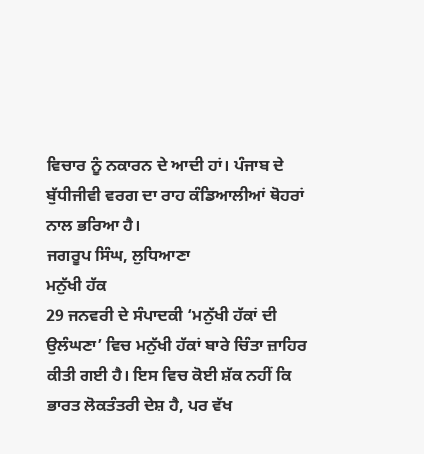ਵਿਚਾਰ ਨੂੰ ਨਕਾਰਨ ਦੇ ਆਦੀ ਹਾਂ। ਪੰਜਾਬ ਦੇ ਬੁੱਧੀਜੀਵੀ ਵਰਗ ਦਾ ਰਾਹ ਕੰਡਿਆਲੀਆਂ ਥੋਹਰਾਂ ਨਾਲ ਭਰਿਆ ਹੈ।
ਜਗਰੂਪ ਸਿੰਘ, ਲੁਧਿਆਣਾ
ਮਨੁੱਖੀ ਹੱਕ
29 ਜਨਵਰੀ ਦੇ ਸੰਪਾਦਕੀ ‘ਮਨੁੱਖੀ ਹੱਕਾਂ ਦੀ ਉਲੰਘਣਾ’ ਵਿਚ ਮਨੁੱਖੀ ਹੱਕਾਂ ਬਾਰੇ ਚਿੰਤਾ ਜ਼ਾਹਿਰ ਕੀਤੀ ਗਈ ਹੈ। ਇਸ ਵਿਚ ਕੋਈ ਸ਼ੱਕ ਨਹੀਂ ਕਿ ਭਾਰਤ ਲੋਕਤੰਤਰੀ ਦੇਸ਼ ਹੈ, ਪਰ ਵੱਖ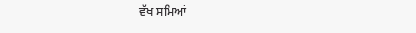ਵੱਖ ਸਮਿਆਂ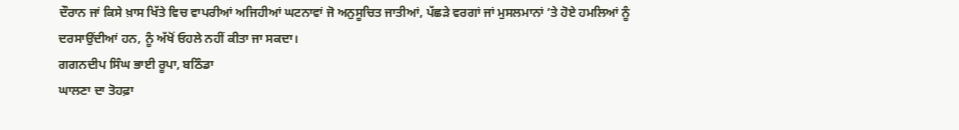ਦੌਰਾਨ ਜਾਂ ਕਿਸੇ ਖ਼ਾਸ ਖਿੱਤੇ ਵਿਚ ਵਾਪਰੀਆਂ ਅਜਿਹੀਆਂ ਘਟਨਾਵਾਂ ਜੋ ਅਨੁਸੂਚਿਤ ਜਾਤੀਆਂ, ਪੱਛੜੇ ਵਰਗਾਂ ਜਾਂ ਮੁਸਲਮਾਨਾਂ ’ਤੇ ਹੋਏ ਹਮਲਿਆਂ ਨੂੰ ਦਰਸਾਉਂਦੀਆਂ ਹਨ, ਨੂੰ ਅੱਖੋਂ ਓਹਲੇ ਨਹੀਂ ਕੀਤਾ ਜਾ ਸਕਦਾ।
ਗਗਨਦੀਪ ਸਿੰਘ ਭਾਈ ਰੂਪਾ, ਬਠਿੰਡਾ
ਘਾਲਣਾ ਦਾ ਤੋਹਫ਼ਾ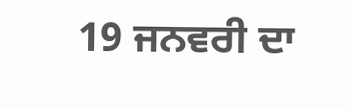19 ਜਨਵਰੀ ਦਾ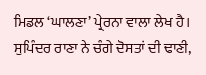ਮਿਡਲ ‘ਘਾਲਣਾ’ ਪ੍ਰੇਰਨਾ ਵਾਲਾ ਲੇਖ ਹੈ। ਸੁਪਿੰਦਰ ਰਾਣਾ ਨੇ ਚੰਗੇ ਦੋਸਤਾਂ ਦੀ ਢਾਣੀ,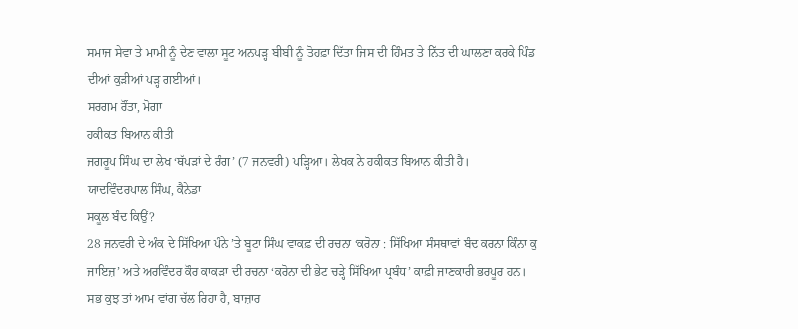ਸਮਾਜ ਸੇਵਾ ਤੇ ਮਾਮੀ ਨੂੰ ਦੇਣ ਵਾਲਾ ਸੂਟ ਅਨਪੜ੍ਹ ਬੀਬੀ ਨੂੰ ਤੋਹਫ਼ਾ ਦਿੱਤਾ ਜਿਸ ਦੀ ਹਿੰਮਤ ਤੇ ਨਿੱਤ ਦੀ ਘਾਲਣਾ ਕਰਕੇ ਪਿੰਡ ਦੀਆਂ ਕੁੜੀਆਂ ਪੜ੍ਹ ਗਈਆਂ।
ਸਰਗਮ ਰੌਂਤਾ, ਮੋਗਾ
ਹਕੀਕਤ ਬਿਆਨ ਕੀਤੀ
ਜਗਰੂਪ ਸਿੰਘ ਦਾ ਲੇਖ ‘ਥੱਪੜਾਂ ਦੇ ਰੰਗ’ (7 ਜਨਵਰੀ) ਪੜ੍ਹਿਆ। ਲੇਖਕ ਨੇ ਹਕੀਕਤ ਬਿਆਨ ਕੀਤੀ ਹੈ।
ਯਾਦਵਿੰਦਰਪਾਲ ਸਿੰਘ, ਕੈਨੇਡਾ
ਸਕੂਲ ਬੰਦ ਕਿਉਂ?
28 ਜਨਵਰੀ ਦੇ ਅੰਕ ਦੇ ਸਿੱਖਿਆ ਪੰਨੇ ’ਤੇ ਬੂਟਾ ਸਿੰਘ ਵਾਕਫ਼ ਦੀ ਰਚਨਾ ‘ਕਰੋਨਾ : ਸਿੱਖਿਆ ਸੰਸਥਾਵਾਂ ਬੰਦ ਕਰਨਾ ਕਿੰਨਾ ਕੁ ਜਾਇਜ਼’ ਅਤੇ ਅਰਵਿੰਦਰ ਕੌਰ ਕਾਕੜਾ ਦੀ ਰਚਨਾ ‘ਕਰੋਨਾ ਦੀ ਭੇਟ ਚੜ੍ਹੇ ਸਿੱਖਿਆ ਪ੍ਰਬੰਧ’ ਕਾਫ਼ੀ ਜਾਣਕਾਰੀ ਭਰਪੂਰ ਹਨ। ਸਭ ਕੁਝ ਤਾਂ ਆਮ ਵਾਂਗ ਚੱਲ ਰਿਹਾ ਹੈ, ਬਾਜ਼ਾਰ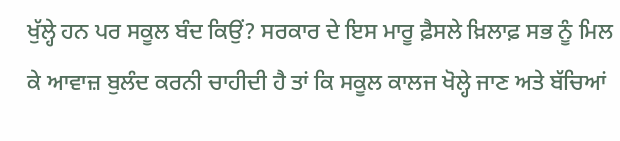ਖੁੱਲ੍ਹੇ ਹਨ ਪਰ ਸਕੂਲ ਬੰਦ ਕਿਉਂ? ਸਰਕਾਰ ਦੇ ਇਸ ਮਾਰੂ ਫ਼ੈਸਲੇ ਖ਼ਿਲਾਫ਼ ਸਭ ਨੂੰ ਮਿਲ ਕੇ ਆਵਾਜ਼ ਬੁਲੰਦ ਕਰਨੀ ਚਾਹੀਦੀ ਹੈ ਤਾਂ ਕਿ ਸਕੂਲ ਕਾਲਜ ਖੋਲ੍ਹੇ ਜਾਣ ਅਤੇ ਬੱਚਿਆਂ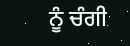ਨੂੰ ਚੰਗੀ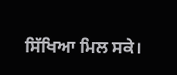ਸਿੱਖਿਆ ਮਿਲ ਸਕੇ।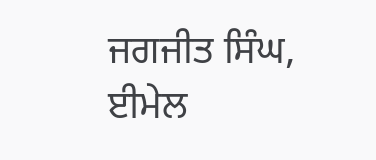ਜਗਜੀਤ ਸਿੰਘ, ਈਮੇਲ